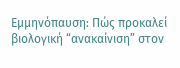Εμμηνόπαυση: Πώς προκαλεί βιολογική “ανακαίνιση” στον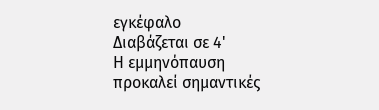εγκέφαλο
Διαβάζεται σε 4'
Η εμμηνόπαυση προκαλεί σημαντικές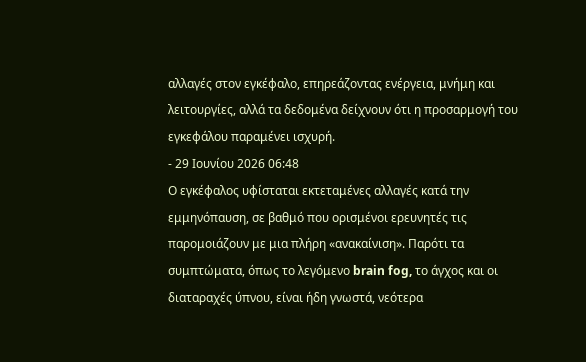αλλαγές στον εγκέφαλο, επηρεάζοντας ενέργεια, μνήμη και λειτουργίες, αλλά τα δεδομένα δείχνουν ότι η προσαρμογή του εγκεφάλου παραμένει ισχυρή.
- 29 Ιουνίου 2026 06:48
Ο εγκέφαλος υφίσταται εκτεταμένες αλλαγές κατά την εμμηνόπαυση, σε βαθμό που ορισμένοι ερευνητές τις παρομοιάζουν με μια πλήρη «ανακαίνιση». Παρότι τα συμπτώματα, όπως το λεγόμενο brain fog, το άγχος και οι διαταραχές ύπνου, είναι ήδη γνωστά, νεότερα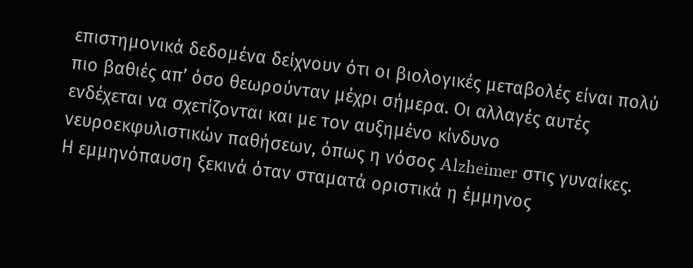επιστημονικά δεδομένα δείχνουν ότι οι βιολογικές μεταβολές είναι πολύ πιο βαθιές απ’ όσο θεωρούνταν μέχρι σήμερα. Οι αλλαγές αυτές ενδέχεται να σχετίζονται και με τον αυξημένο κίνδυνο νευροεκφυλιστικών παθήσεων, όπως η νόσος Alzheimer στις γυναίκες.
Η εμμηνόπαυση ξεκινά όταν σταματά οριστικά η έμμηνος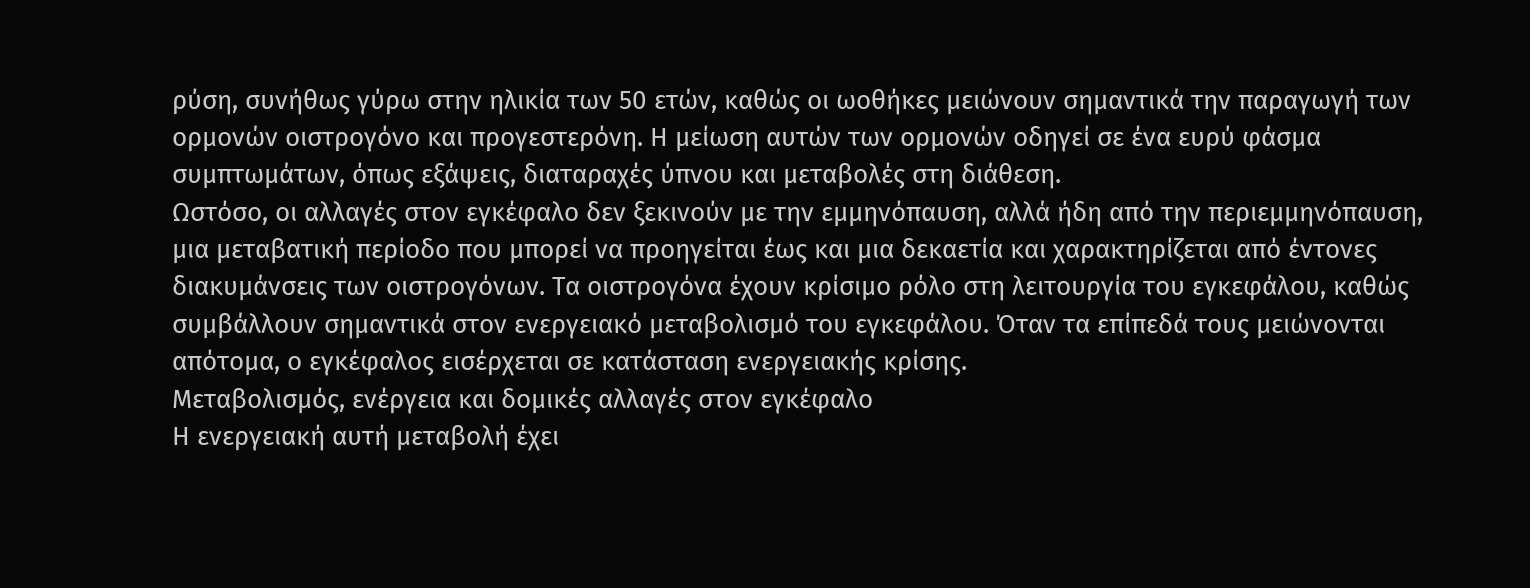ρύση, συνήθως γύρω στην ηλικία των 50 ετών, καθώς οι ωοθήκες μειώνουν σημαντικά την παραγωγή των ορμονών οιστρογόνο και προγεστερόνη. Η μείωση αυτών των ορμονών οδηγεί σε ένα ευρύ φάσμα συμπτωμάτων, όπως εξάψεις, διαταραχές ύπνου και μεταβολές στη διάθεση.
Ωστόσο, οι αλλαγές στον εγκέφαλο δεν ξεκινούν με την εμμηνόπαυση, αλλά ήδη από την περιεμμηνόπαυση, μια μεταβατική περίοδο που μπορεί να προηγείται έως και μια δεκαετία και χαρακτηρίζεται από έντονες διακυμάνσεις των οιστρογόνων. Τα οιστρογόνα έχουν κρίσιμο ρόλο στη λειτουργία του εγκεφάλου, καθώς συμβάλλουν σημαντικά στον ενεργειακό μεταβολισμό του εγκεφάλου. Όταν τα επίπεδά τους μειώνονται απότομα, ο εγκέφαλος εισέρχεται σε κατάσταση ενεργειακής κρίσης.
Μεταβολισμός, ενέργεια και δομικές αλλαγές στον εγκέφαλο
Η ενεργειακή αυτή μεταβολή έχει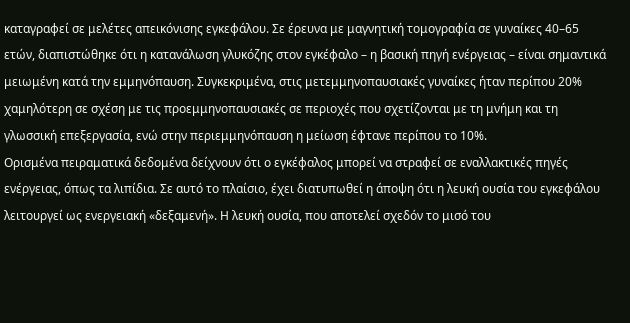καταγραφεί σε μελέτες απεικόνισης εγκεφάλου. Σε έρευνα με μαγνητική τομογραφία σε γυναίκες 40–65 ετών, διαπιστώθηκε ότι η κατανάλωση γλυκόζης στον εγκέφαλο – η βασική πηγή ενέργειας – είναι σημαντικά μειωμένη κατά την εμμηνόπαυση. Συγκεκριμένα, στις μετεμμηνοπαυσιακές γυναίκες ήταν περίπου 20% χαμηλότερη σε σχέση με τις προεμμηνοπαυσιακές σε περιοχές που σχετίζονται με τη μνήμη και τη γλωσσική επεξεργασία, ενώ στην περιεμμηνόπαυση η μείωση έφτανε περίπου το 10%.
Ορισμένα πειραματικά δεδομένα δείχνουν ότι ο εγκέφαλος μπορεί να στραφεί σε εναλλακτικές πηγές ενέργειας, όπως τα λιπίδια. Σε αυτό το πλαίσιο, έχει διατυπωθεί η άποψη ότι η λευκή ουσία του εγκεφάλου λειτουργεί ως ενεργειακή «δεξαμενή». Η λευκή ουσία, που αποτελεί σχεδόν το μισό του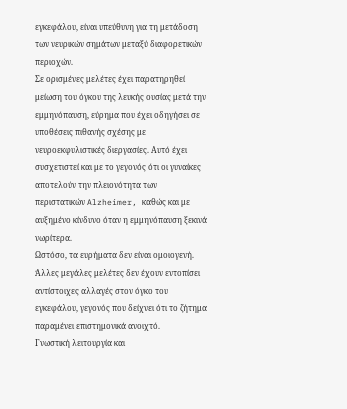εγκεφάλου, είναι υπεύθυνη για τη μετάδοση των νευρικών σημάτων μεταξύ διαφορετικών περιοχών.
Σε ορισμένες μελέτες έχει παρατηρηθεί μείωση του όγκου της λευκής ουσίας μετά την εμμηνόπαυση, εύρημα που έχει οδηγήσει σε υποθέσεις πιθανής σχέσης με νευροεκφυλιστικές διεργασίες. Αυτό έχει συσχετιστεί και με το γεγονός ότι οι γυναίκες αποτελούν την πλειονότητα των περιστατικών Alzheimer, καθώς και με αυξημένο κίνδυνο όταν η εμμηνόπαυση ξεκινά νωρίτερα.
Ωστόσο, τα ευρήματα δεν είναι ομοιογενή. Άλλες μεγάλες μελέτες δεν έχουν εντοπίσει αντίστοιχες αλλαγές στον όγκο του εγκεφάλου, γεγονός που δείχνει ότι το ζήτημα παραμένει επιστημονικά ανοιχτό.
Γνωστική λειτουργία και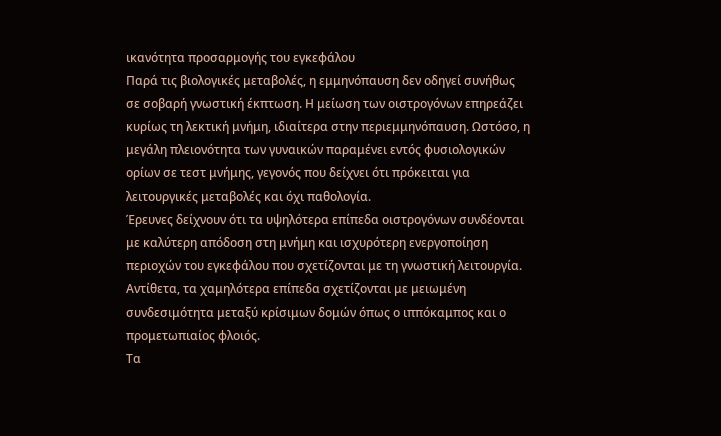ικανότητα προσαρμογής του εγκεφάλου
Παρά τις βιολογικές μεταβολές, η εμμηνόπαυση δεν οδηγεί συνήθως σε σοβαρή γνωστική έκπτωση. Η μείωση των οιστρογόνων επηρεάζει κυρίως τη λεκτική μνήμη, ιδιαίτερα στην περιεμμηνόπαυση. Ωστόσο, η μεγάλη πλειονότητα των γυναικών παραμένει εντός φυσιολογικών ορίων σε τεστ μνήμης, γεγονός που δείχνει ότι πρόκειται για λειτουργικές μεταβολές και όχι παθολογία.
Έρευνες δείχνουν ότι τα υψηλότερα επίπεδα οιστρογόνων συνδέονται με καλύτερη απόδοση στη μνήμη και ισχυρότερη ενεργοποίηση περιοχών του εγκεφάλου που σχετίζονται με τη γνωστική λειτουργία. Αντίθετα, τα χαμηλότερα επίπεδα σχετίζονται με μειωμένη συνδεσιμότητα μεταξύ κρίσιμων δομών όπως ο ιππόκαμπος και ο προμετωπιαίος φλοιός.
Τα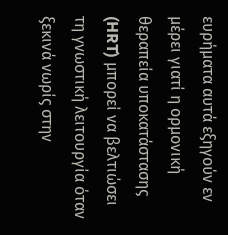ευρήματα αυτά εξηγούν εν μέρει γιατί η ορμονική θεραπεία υποκατάστασης (HRT) μπορεί να βελτιώσει τη γνωστική λειτουργία όταν ξεκινά νωρίς στην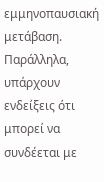εμμηνοπαυσιακή μετάβαση. Παράλληλα, υπάρχουν ενδείξεις ότι μπορεί να συνδέεται με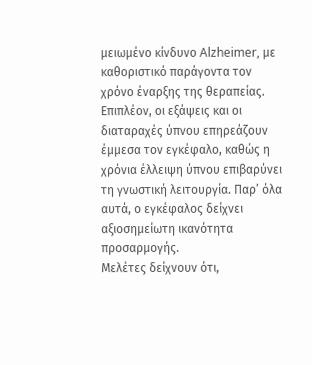μειωμένο κίνδυνο Alzheimer, με καθοριστικό παράγοντα τον χρόνο έναρξης της θεραπείας.
Επιπλέον, οι εξάψεις και οι διαταραχές ύπνου επηρεάζουν έμμεσα τον εγκέφαλο, καθώς η χρόνια έλλειψη ύπνου επιβαρύνει τη γνωστική λειτουργία. Παρ’ όλα αυτά, ο εγκέφαλος δείχνει αξιοσημείωτη ικανότητα προσαρμογής.
Μελέτες δείχνουν ότι,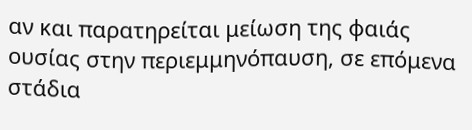αν και παρατηρείται μείωση της φαιάς ουσίας στην περιεμμηνόπαυση, σε επόμενα στάδια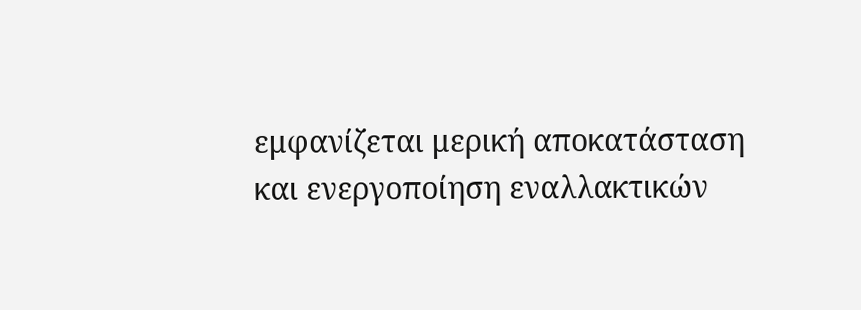εμφανίζεται μερική αποκατάσταση και ενεργοποίηση εναλλακτικών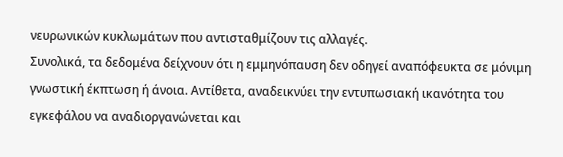νευρωνικών κυκλωμάτων που αντισταθμίζουν τις αλλαγές.
Συνολικά, τα δεδομένα δείχνουν ότι η εμμηνόπαυση δεν οδηγεί αναπόφευκτα σε μόνιμη γνωστική έκπτωση ή άνοια. Αντίθετα, αναδεικνύει την εντυπωσιακή ικανότητα του εγκεφάλου να αναδιοργανώνεται και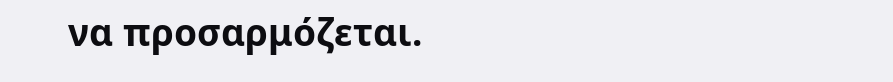να προσαρμόζεται.